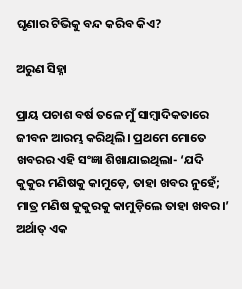ଘୃଣାର ଟିଭିକୁ ବନ୍ଦ କରିବ କିଏ?

ଅରୁଣ ସିହ୍ନା

ପ୍ରାୟ ପଚାଶ ବର୍ଷ ତଳେ ମୁଁ ସାମ୍ବାଦିକତାରେ ଜୀବନ ଆରମ୍ଭ କରିଥିଲି। ପ୍ରଥମେ ମୋତେ ଖବରର ଏହି ସଂଜ୍ଞା ଶିଖାଯାଇଥିଲା- ‘ଯଦି କୁକୁର ମଣିଷକୁ କାମୁଡ଼େ, ତାହା ଖବର ନୁହେଁ; ମାତ୍ର ମଣିଷ କୁକୁରକୁ କାମୁଡ଼ିଲେ ତାହା ଖବର।’ ଅର୍ଥାତ୍‌ ଏକ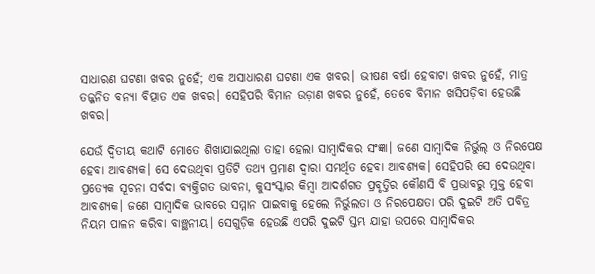ସାଧାରଣ ଘଟଣା ଖବର ନୁହେଁ; ଏକ ଅସାଧାରଣ ଘଟଣା ଏକ ଖବର। ଭୀଷଣ ବର୍ଷା ହେବାଟା ଖବର ନୁହେଁ, ମାତ୍ର ତଜ୍ଜନିତ ବନ୍ୟା ବିତ୍ପାତ ଏକ ଖବର। ସେହିପରି ବିମାନ ଉଡ଼ାଣ ଖବର ନୁହେଁ, ତେବେ ବିମାନ ଖସିପଡ଼ିବା ହେଉଛି ଖବର।

ଯେଉଁ ଦ୍ବିତୀୟ କଥାଟି ମୋତେ ଶିଖାଯାଇଥିଲା ତାହା ହେଲା ସାମ୍ବାଦିକର ସଂଜ୍ଞା। ଜଣେ ସାମ୍ବାଦିକ ନିର୍ଭୁଲ୍‌ ଓ ନିରପେକ୍ଷ ହେବା ଆବଶ୍ୟକ। ସେ ଦେଉଥିବା ପ୍ରତିଟି ତଥ୍ୟ ପ୍ରମାଣ ଦ୍ବାରା ସମର୍ଥିତ ହେବା ଆବଶ୍ୟକ। ସେହିପରି ସେ ଦେଉଥିବା ପ୍ରତ୍ୟେକ ସୂଚନା ସର୍ବଦା ବ୍ୟକ୍ତିଗତ ଭାବନା, କୁସଂସ୍କାର କିମ୍ବା ଆଦର୍ଶଗତ ପ୍ରବୃତ୍ତିର କୌଣସି ବି ପ୍ରଭାବରୁ ମୁକ୍ତ ହେବା ଆବଶ୍ୟକ। ଜଣେ ସାମ୍ବାଦିକ ଭାବରେ ସମ୍ମାନ ପାଇବାକୁ ହେଲେ ନିର୍ଭୁଲତା ଓ ନିରପେକ୍ଷତା ପରି ଦୁଇଟି ଅତି ପବିତ୍ର ନିୟମ ପାଳନ କରିବା ବାଞ୍ଛନୀୟ। ସେଗୁଡ଼ିକ ହେଉଛି ଏପରି ଦୁଇଟି ସ୍ତମ୍ଭ ଯାହା ଉପରେ ସାମ୍ବାଦିକର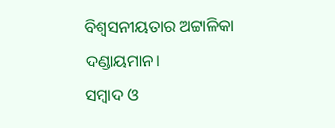ବିଶ୍ବସନୀୟତାର ଅଟ୍ଟାଳିକା ଦଣ୍ଡାୟମାନ।
ସମ୍ବାଦ ଓ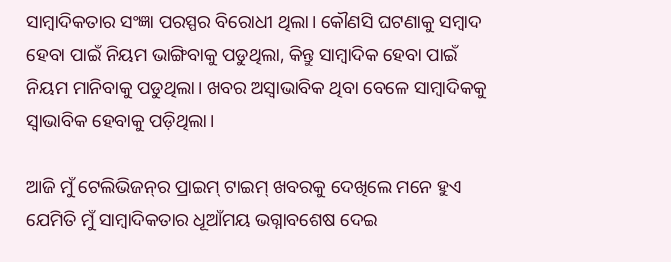ସାମ୍ବାଦିକତାର ସଂଜ୍ଞା ପରସ୍ପର ବିରୋଧୀ ଥିଲା। କୌଣସି ଘଟଣାକୁ ସମ୍ବାଦ ହେବା ପାଇଁ ନିୟମ ଭାଙ୍ଗିବାକୁ ପଡୁଥିଲା, କିନ୍ତୁ ସାମ୍ବାଦିକ ହେବା ପାଇଁ ନିୟମ ମାନିବାକୁ ପଡୁଥିଲା। ଖବର ଅସ୍ବାଭାବିକ ଥିବା ବେଳେ ସାମ୍ବାଦିକକୁ ସ୍ବାଭାବିକ ହେବାକୁ ପଡ଼ିଥିଲା।

ଆଜି ମୁଁ ଟେଲିଭିଜନ୍‌ର ପ୍ରାଇମ୍‌ ଟାଇମ୍‌ ଖବରକୁ ଦେଖିଲେ ମନେ ହୁଏ ଯେମିତି ମୁଁ ସାମ୍ବାଦିକତାର ଧୂଆଁମୟ ଭଗ୍ନାବଶେଷ ଦେଇ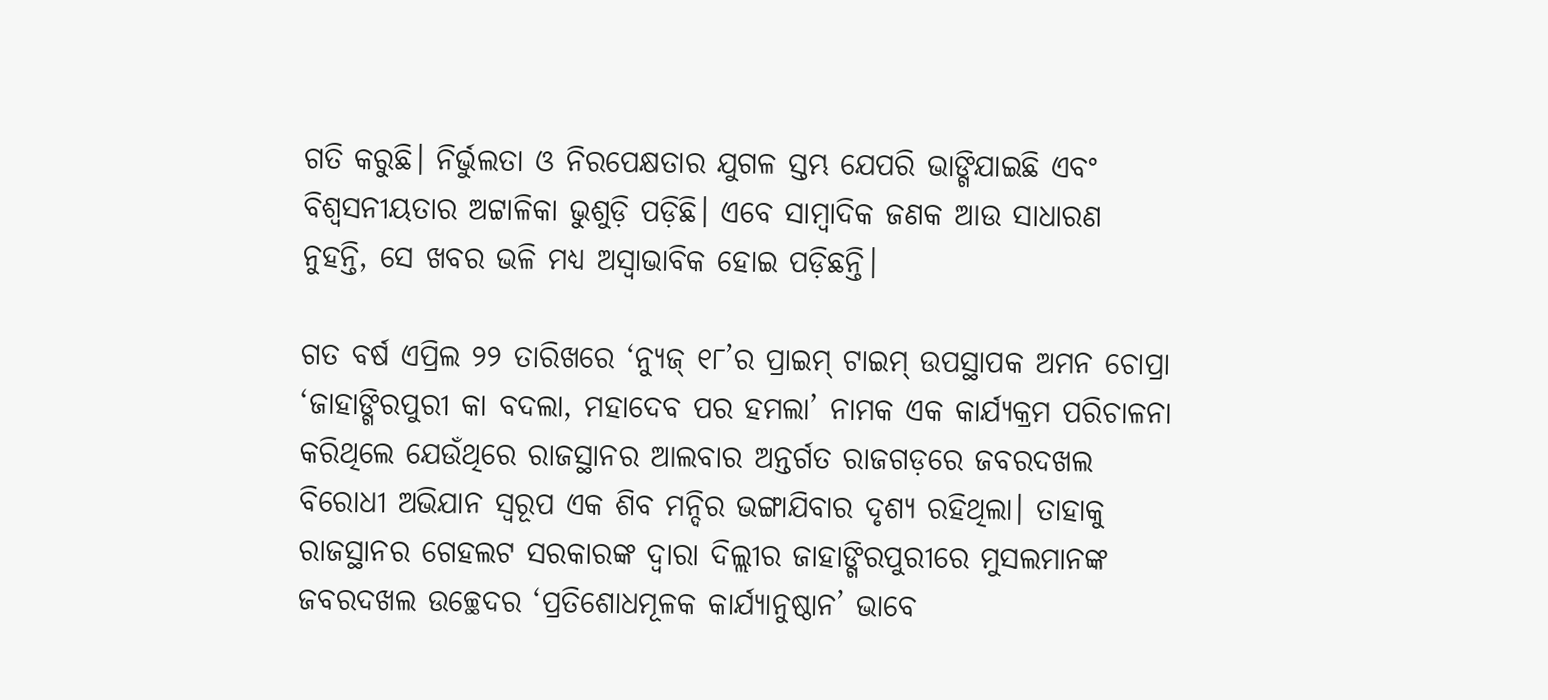ଗତି କରୁଛି। ନିର୍ଭୁଲତା ଓ ନିରପେକ୍ଷତାର ଯୁଗଳ ସ୍ତମ୍ଭ ଯେପରି ଭାଙ୍ଗିଯାଇଛି ଏବଂ ବିଶ୍ବସନୀୟତାର ଅଟ୍ଟାଳିକା ଭୁଶୁଡ଼ି ପଡ଼ିଛି। ଏବେ ସାମ୍ବାଦିକ ଜଣକ ଆଉ ସାଧାରଣ ନୁହନ୍ତି, ସେ ଖବର ଭଳି ମଧ୍ୟ ଅସ୍ବାଭାବିକ ହୋଇ ପଡ଼ିଛନ୍ତି।

ଗତ ବର୍ଷ ଏପ୍ରିଲ ୨୨ ତାରିଖରେ ‘ନ୍ୟୁଜ୍‌ ୧୮’ର ପ୍ରାଇମ୍‌ ଟାଇମ୍‌ ଉପସ୍ଥାପକ ଅମନ ଚୋପ୍ରା ‘ଜାହାଙ୍ଗିରପୁରୀ କା ବଦଲା, ମହାଦେବ ପର ହମଲା’ ନାମକ ଏକ କାର୍ଯ୍ୟକ୍ରମ ପରିଚାଳନା କରିଥିଲେ ଯେଉଁଥିରେ ରାଜସ୍ଥାନର ଆଲବାର ଅନ୍ତର୍ଗତ ରାଜଗଡ଼ରେ ଜବରଦଖଲ ବିରୋଧୀ ଅଭିଯାନ ସ୍ବରୂପ ଏକ ଶିବ ମନ୍ଦିର ଭଙ୍ଗାଯିବାର ଦୃଶ୍ୟ ରହିଥିଲା। ତାହାକୁ ରାଜସ୍ଥାନର ଗେହଲଟ ସରକାରଙ୍କ ଦ୍ବାରା ଦିଲ୍ଲୀର ଜାହାଙ୍ଗିରପୁରୀରେ ମୁସଲମାନଙ୍କ ଜବରଦଖଲ ଉଚ୍ଛେଦର ‘ପ୍ରତିଶୋଧମୂଳକ କାର୍ଯ୍ୟାନୁଷ୍ଠାନ’ ଭାବେ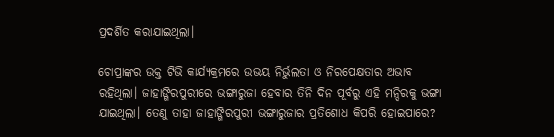ପ୍ରଦର୍ଶିତ କରାଯାଇଥିଲା।

ଚୋପ୍ରାଙ୍କର ଉକ୍ତ ଟିଭି କାର୍ଯ୍ୟକ୍ରମରେ ଉଭୟ ନିର୍ଭୁଲତା ଓ ନିରପେକ୍ଷତାର ଅଭାବ ରହିଥିଲା। ଜାହାଙ୍ଗିରପୁରୀରେ ଭଙ୍ଗାରୁଜା ହେବାର ତିନି ଦିନ ପୂର୍ବରୁ ଏହି ମନ୍ଦିରକୁ ଭଙ୍ଗା ଯାଇଥିଲା। ତେଣୁ ତାହା ଜାହାଙ୍ଗିରପୁରୀ ଭଙ୍ଗାରୁଜାର ପ୍ରତିଶୋଧ କିପରି ହୋଇପାରେ?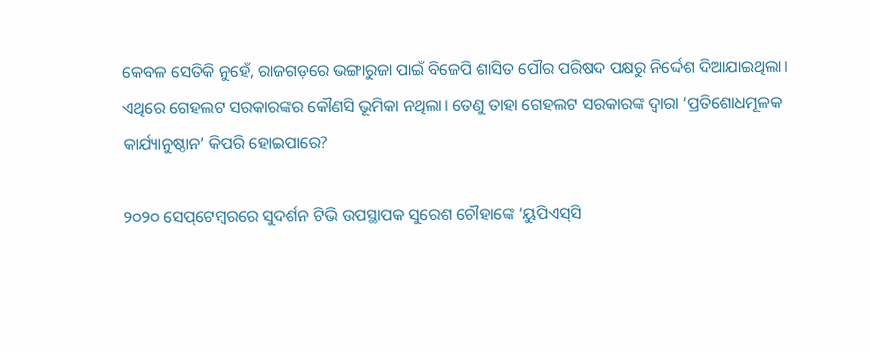କେବଳ ସେତିକି ନୁହେଁ, ରାଜଗଡ଼ରେ ଭଙ୍ଗାରୁଜା ପାଇଁ ବିଜେପି ଶାସିତ ପୌର ପରିଷଦ ପକ୍ଷରୁ ନିର୍ଦ୍ଦେଶ ଦିଆଯାଇଥିଲା। ଏଥିରେ ଗେହଲଟ ସରକାରଙ୍କର କୌଣସି ଭୂମିକା ନଥିଲା। ତେଣୁ ତାହା ଗେହଲଟ ସରକାରଙ୍କ ଦ୍ବାରା ‘ପ୍ରତିଶୋଧମୂଳକ କାର୍ଯ୍ୟାନୁଷ୍ଠାନ’ କିପରି ହୋଇପାରେ?

୨୦୨୦ ସେପ୍‌ଟେମ୍ବରରେ ସୁଦର୍ଶନ ଟିଭି ଉପସ୍ଥାପକ ସୁରେଶ ଚୌହାଙ୍କେ ‘ୟୁପିଏସ୍‌ସି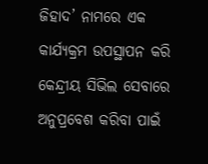ଜିହାଦ’ ନାମରେ ଏକ କାର୍ଯ୍ୟକ୍ରମ ଉପସ୍ଥାପନ କରି କେନ୍ଦ୍ରୀୟ ସିଭିଲ ସେବାରେ ଅନୁପ୍ରବେଶ କରିବା ପାଇଁ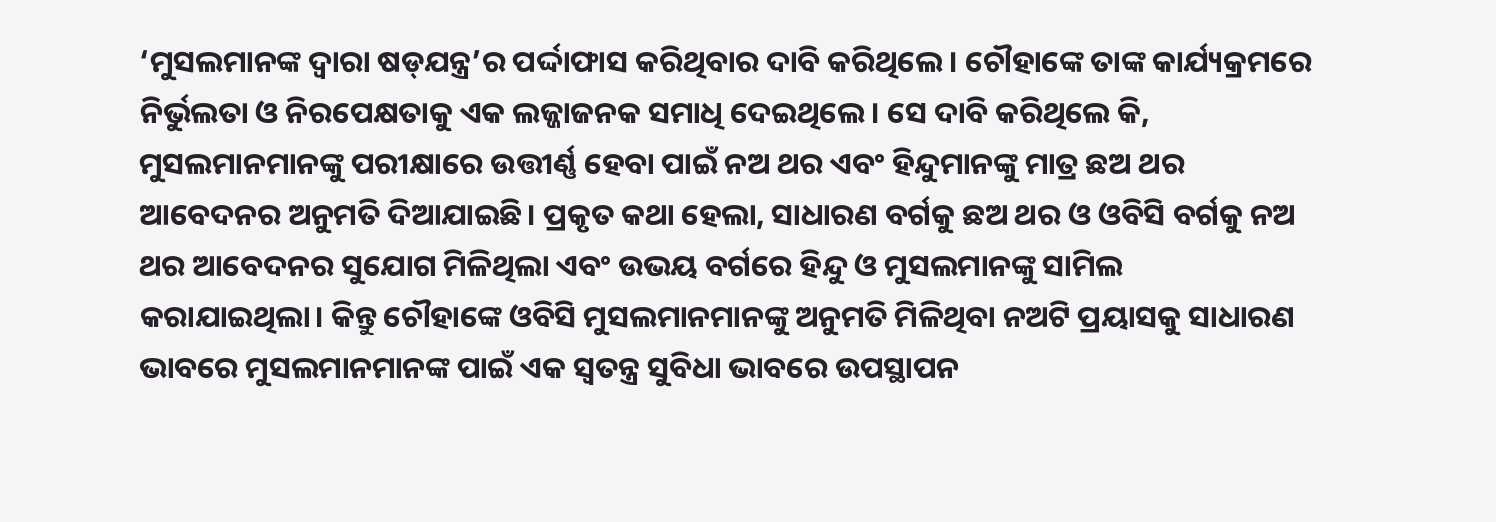‘ମୁସଲମାନଙ୍କ ଦ୍ବାରା ଷଡ୍‌ଯନ୍ତ୍ର’ର ପର୍ଦ୍ଦାଫାସ କରିଥିବାର ଦାବି କରିଥିଲେ। ଚୌହାଙ୍କେ ତାଙ୍କ କାର୍ଯ୍ୟକ୍ରମରେ ନିର୍ଭୁଲତା ଓ ନିରପେକ୍ଷତାକୁ ଏକ ଲଜ୍ଜାଜନକ ସମାଧି ଦେଇଥିଲେ। ସେ ଦାବି କରିଥିଲେ କି, ମୁସଲମାନମାନଙ୍କୁ ପରୀକ୍ଷାରେ ଉତ୍ତୀର୍ଣ୍ଣ ହେବା ପାଇଁ ନଅ ଥର ଏବଂ ହିନ୍ଦୁମାନଙ୍କୁ ମାତ୍ର ଛଅ ଥର ଆବେଦନର ଅନୁମତି ଦିଆଯାଇଛି। ପ୍ରକୃତ କଥା ହେଲା, ସାଧାରଣ ବର୍ଗକୁ ଛଅ ଥର ଓ ଓବିସି ବର୍ଗକୁ ନଅ ଥର ଆବେଦନର ସୁଯୋଗ ମିଳିଥିଲା ଏବଂ ଉଭୟ ବର୍ଗରେ ହିନ୍ଦୁ ଓ ମୁସଲମାନଙ୍କୁ ସାମିଲ କରାଯାଇଥିଲା। କିନ୍ତୁ ଚୌହାଙ୍କେ ଓବିସି ମୁସଲମାନମାନଙ୍କୁ ଅନୁମତି ମିଳିଥିବା ନଅଟି ପ୍ରୟାସକୁ ସାଧାରଣ ଭାବରେ ମୁସଲମାନମାନଙ୍କ ପାଇଁ ଏକ ସ୍ବତନ୍ତ୍ର ସୁବିଧା ଭାବରେ ଉପସ୍ଥାପନ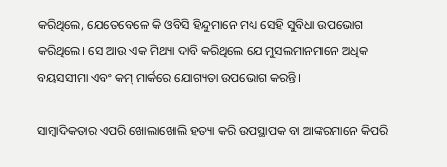କରିଥିଲେ, ଯେତେବେଳେ କି ଓବିସି ହିନ୍ଦୁମାନେ ମଧ୍ୟ ସେହି ସୁବିଧା ଉପଭୋଗ କରିଥିଲେ। ସେ ଆଉ ଏକ ମିଥ୍ୟା ଦାବି କରିଥିଲେ ଯେ ମୁସଲମାନମାନେ ଅଧିକ ବୟସସୀମା ଏବଂ କମ୍‌ ମାର୍କରେ ଯୋଗ୍ୟତା ଉପଭୋଗ କରନ୍ତି।

ସାମ୍ବାଦିକତାର ଏପରି ଖୋଲାଖୋଲି ହତ୍ୟା କରି ଉପସ୍ଥାପକ ବା ଆଙ୍କରମାନେ କିପରି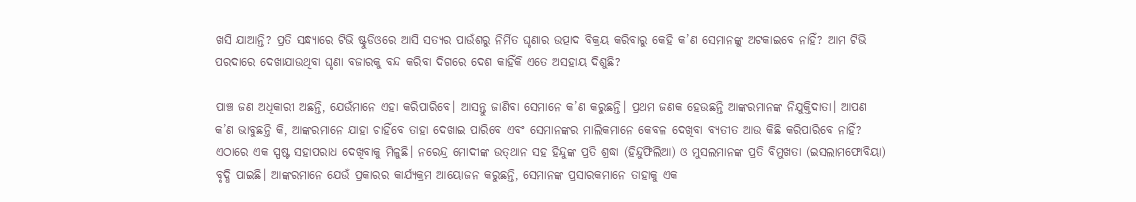ଖସି ଯାଆନ୍ତି? ପ୍ରତି ସନ୍ଧ୍ୟାରେ ଟିଭି ଷ୍ଟୁଡିଓରେ ଆସି ସତ୍ୟର ପାଉଁଶରୁ ନିର୍ମିତ ଘୃଣାର ଉତ୍ପାଦ ବିକ୍ରୟ କରିବାରୁ କେହି କ’ଣ ସେମାନଙ୍କୁ ଅଟକାଇବେ ନାହିଁ? ଆମ ଟିଭି ପରଦାରେ ଦେଖାଯାଉଥିବା ଘୃଣା ବଜାରକୁ ବନ୍ଦ କରିବା ଦିଗରେ ଦେଶ କାହିଁକି ଏତେ ଅସହାୟ ଦିଶୁଛି?

ପାଞ୍ଚ ଜଣ ଅଧିକାରୀ ଅଛନ୍ତି, ଯେଉଁମାନେ ଏହା କରିପାରିବେ। ଆସନ୍ତୁ ଜାଣିବା ସେମାନେ କ’ଣ କରୁଛନ୍ତି। ପ୍ରଥମ ଜଣକ ହେଉଛନ୍ତି ଆଙ୍କରମାନଙ୍କ ନିଯୁକ୍ତିଦାତା। ଆପଣ କ’ଣ ଭାବୁଛନ୍ତି କି, ଆଙ୍କରମାନେ ଯାହା ଚାହିଁବେ ତାହା ଦେଖାଇ ପାରିବେ ଏବଂ ସେମାନଙ୍କର ମାଲିକମାନେ କେବଳ ଦେଖିବା ବ୍ୟତୀତ ଆଉ କିଛି କରିପାରିବେ ନାହିଁ? ଏଠାରେ ଏକ ସ୍ପଷ୍ଟ ସହାପରାଧ ଦେଖିବାକୁ ମିଳୁଛି। ନରେନ୍ଦ୍ର ମୋଦୀଙ୍କ ଉତ୍‌ଥାନ ସହ ହିନ୍ଦୁଙ୍କ ପ୍ରତି ଶ୍ରଦ୍ଧା (ହିନ୍ଦୁଫିଲିଆ) ଓ ମୁସଲମାନଙ୍କ ପ୍ରତି ବିମୁଖତା (ଇସଲାମଫୋବିୟା) ବୃଦ୍ଧି ପାଇଛି। ଆଙ୍କରମାନେ ଯେଉଁ ପ୍ରକାରର କାର୍ଯ୍ୟକ୍ରମ ଆୟୋଜନ କରୁଛନ୍ତି, ସେମାନଙ୍କ ପ୍ରସାରକମାନେ ତାହାକୁ ଏକ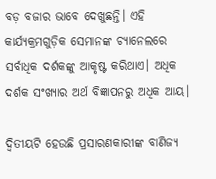ବଡ଼ ବଜାର ଭାବେ ଦେଖୁଛନ୍ତି। ଏହି କାର୍ଯ୍ୟକ୍ରମଗୁଡ଼ିକ ସେମାନଙ୍କ ଚ୍ୟାନେଲରେ ସର୍ବାଧିକ ଦର୍ଶକଙ୍କୁ ଆକୃଷ୍ଟ କରିଥାଏ। ଅଧିକ ଦର୍ଶକ ସଂଖ୍ୟାର ଅର୍ଥ ବିଜ୍ଞାପନରୁ ଅଧିକ ଆୟ।

ଦ୍ବିତୀୟଟି ହେଉଛି ପ୍ରସାରଣକାରୀଙ୍କ ବାଣିଜ୍ୟ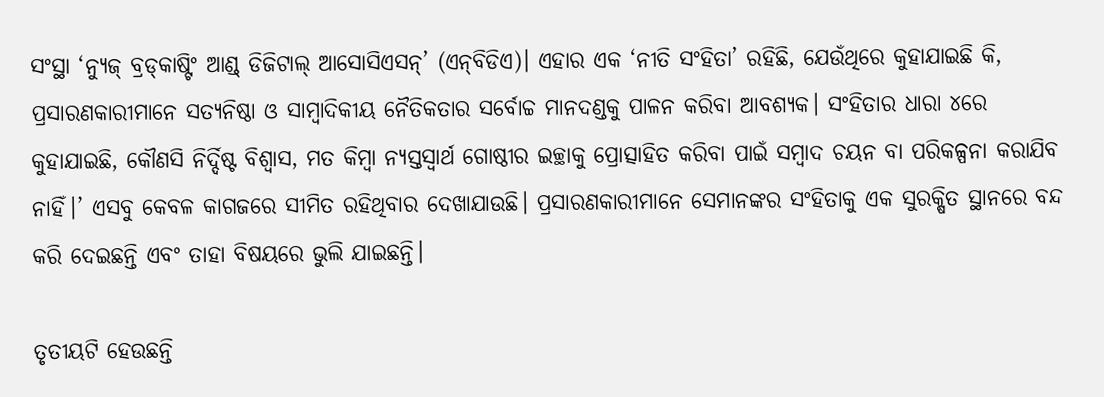ସଂସ୍ଥା ‘ନ୍ୟୁଜ୍‌ ବ୍ରଡ୍‌କାଷ୍ଟିଂ ଆଣ୍ଡ୍‌ ଡିଜିଟାଲ୍‌ ଆସୋସିଏସନ୍‌’ (ଏନ୍‌ବିଡିଏ)। ଏହାର ଏକ ‘ନୀତି ସଂହିତା’ ରହିଛି, ଯେଉଁଥିରେ କୁହାଯାଇଛି କି, ପ୍ରସାରଣକାରୀମାନେ ସତ୍ୟନିଷ୍ଠା ଓ ସାମ୍ବାଦିକୀୟ ନୈତିକତାର ସର୍ବୋଚ୍ଚ ମାନଦଣ୍ଡକୁ ପାଳନ କରିବା ଆବଶ୍ୟକ। ସଂହିତାର ଧାରା ୪ରେ କୁହାଯାଇଛି, କୌଣସି ନିର୍ଦ୍ଦିଷ୍ଟ ବିଶ୍ବାସ, ମତ କିମ୍ବା ନ୍ୟସ୍ତସ୍ବାର୍ଥ ଗୋଷ୍ଠୀର ଇଚ୍ଛାକୁ ପ୍ରୋତ୍ସାହିତ କରିବା ପାଇଁ ସମ୍ବାଦ ଚୟନ ବା ପରିକଳ୍ପନା କରାଯିବ ନାହିଁ।’ ଏସବୁ କେବଳ କାଗଜରେ ସୀମିତ ରହିଥିବାର ଦେଖାଯାଉଛି। ପ୍ରସାରଣକାରୀମାନେ ସେମାନଙ୍କର ସଂହିତାକୁ ଏକ ସୁରକ୍ଷିତ ସ୍ଥାନରେ ବନ୍ଦ କରି ଦେଇଛନ୍ତି ଏବଂ ତାହା ବିଷୟରେ ଭୁଲି ଯାଇଛନ୍ତି।

ତୃତୀୟଟି ହେଉଛନ୍ତି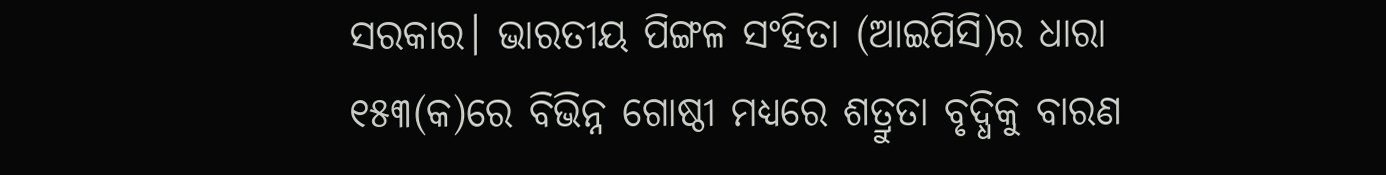ସରକାର। ଭାରତୀୟ ପିଙ୍ଗଳ ସଂହିତା (ଆଇପିସି)ର ଧାରା ୧୫୩(କ)ରେ ବିଭିନ୍ନ ଗୋଷ୍ଠୀ ମଧ୍ୟରେ ଶତ୍ରୁତା ବୃଦ୍ଧିକୁ ବାରଣ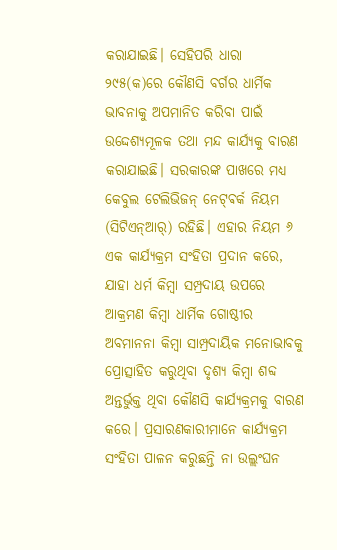କରାଯାଇଛି। ସେହିପରି ଧାରା ୨୯୫(କ)ରେ କୌଣସି ବର୍ଗର ଧାର୍ମିକ ଭାବନାକୁ ଅପମାନିତ କରିବା ପାଇଁ ଉଦ୍ଦେଶ୍ୟମୂଳକ ତଥା ମନ୍ଦ କାର୍ଯ୍ୟକୁ ବାରଣ କରାଯାଇଛି। ସରକାରଙ୍କ ପାଖରେ ମଧ୍ୟ କେବୁଲ ଟେଲିଭିଜନ୍‌ ନେଟ୍‌ଵର୍କ ନିୟମ (ସିଟିଏନ୍‌ଆର୍‌) ରହିଛି। ଏହାର ନିୟମ ୬ ଏକ କାର୍ଯ୍ୟକ୍ରମ ସଂହିତା ପ୍ରଦାନ କରେ, ଯାହା ଧର୍ମ କିମ୍ବା ସମ୍ପ୍ରଦାୟ ଉପରେ ଆକ୍ରମଣ କିମ୍ବା ଧାର୍ମିକ ଗୋଷ୍ଠୀର ଅବମାନନା କିମ୍ବା ସାମ୍ପ୍ରଦାୟିକ ମନୋଭାବକୁ ପ୍ରୋତ୍ସାହିତ କରୁଥିବା ଦୃଶ୍ୟ କିମ୍ବା ଶବ୍ଦ ଅନ୍ତର୍ଭୁକ୍ତ ଥିବା କୌଣସି କାର୍ଯ୍ୟକ୍ରମକୁ ବାରଣ କରେ। ପ୍ରସାରଣକାରୀମାନେ କାର୍ଯ୍ୟକ୍ରମ ସଂହିତା ପାଳନ କରୁଛନ୍ତି ନା ଉଲ୍ଲଂଘନ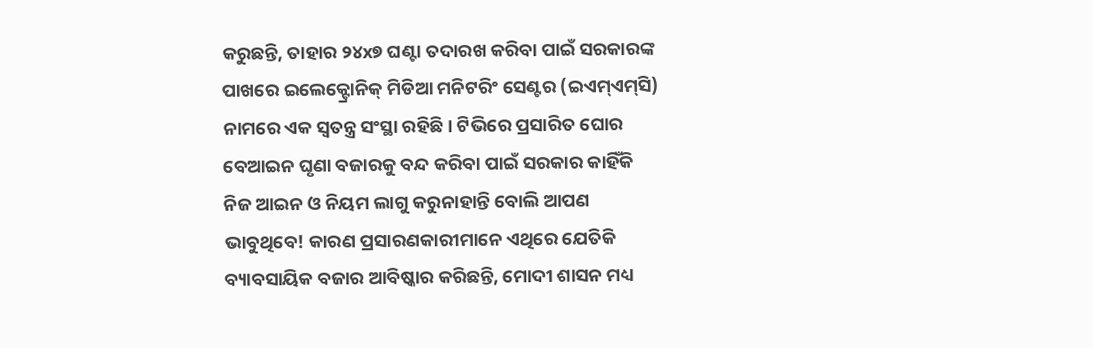କରୁଛନ୍ତି, ତାହାର ୨୪x୭ ଘଣ୍ଟା ତଦାରଖ କରିବା ପାଇଁ ସରକାରଙ୍କ ପାଖରେ ଇଲେକ୍ଟ୍ରୋନିକ୍‌ ମିଡିଆ ମନିଟରିଂ ସେଣ୍ଟର (ଇଏମ୍‌ଏମ୍‌ସି) ନାମରେ ଏକ ସ୍ବତନ୍ତ୍ର ସଂସ୍ଥା ରହିଛି। ଟିଭିରେ ପ୍ରସାରିତ ଘୋର ବେଆଇନ ଘୃଣା ବଜାରକୁ ବନ୍ଦ କରିବା ପାଇଁ ସରକାର କାହିଁକି ନିଜ ଆଇନ ଓ ନିୟମ ଲାଗୁ କରୁନାହାନ୍ତି ବୋଲି ଆପଣ ଭାବୁଥିବେ! କାରଣ ପ୍ରସାରଣକାରୀମାନେ ଏଥିରେ ଯେତିକି ବ୍ୟାବସାୟିକ ବଜାର ଆବିଷ୍କାର କରିଛନ୍ତି, ମୋଦୀ ଶାସନ ମଧ୍ୟ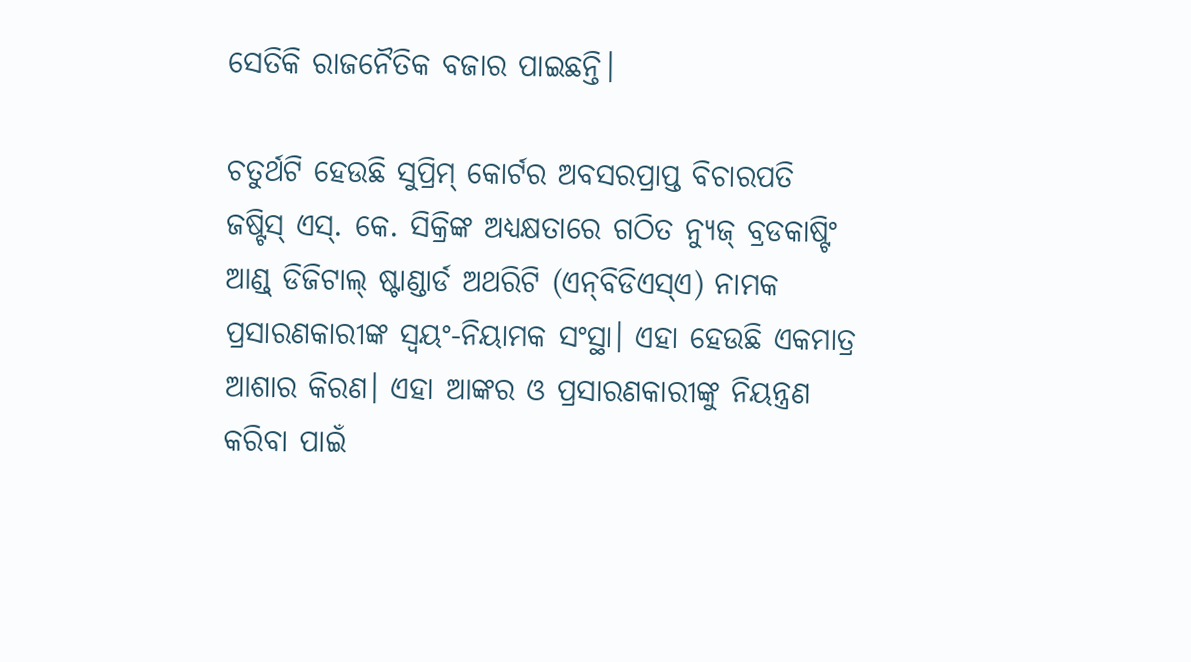ସେତିକି ରାଜନୈତିକ ବଜାର ପାଇଛନ୍ତି।

ଚତୁର୍ଥଟି ହେଉଛି ସୁପ୍ରିମ୍‌ କୋର୍ଟର ଅବସରପ୍ରାପ୍ତ ବିଚାରପତି ଜଷ୍ଟିସ୍‌ ଏସ୍‌. କେ. ସିକ୍ରିଙ୍କ ଅଧ୍ୟକ୍ଷତାରେ ଗଠିତ ନ୍ୟୁଜ୍‌ ବ୍ରଡକାଷ୍ଟିଂ ଆଣ୍ଡ୍‌ ଡିଜିଟାଲ୍‌ ଷ୍ଟାଣ୍ଡାର୍ଡ ଅଥରିଟି (ଏନ୍‌ବିଡିଏସ୍‌ଏ) ନାମକ ପ୍ରସାରଣକାରୀଙ୍କ ସ୍ବୟଂ-ନିୟାମକ ସଂସ୍ଥା। ଏହା ହେଉଛି ଏକମାତ୍ର ଆଶାର କିରଣ। ଏହା ଆଙ୍କର ଓ ପ୍ରସାରଣକାରୀଙ୍କୁ ନିୟନ୍ତ୍ରଣ କରିବା ପାଇଁ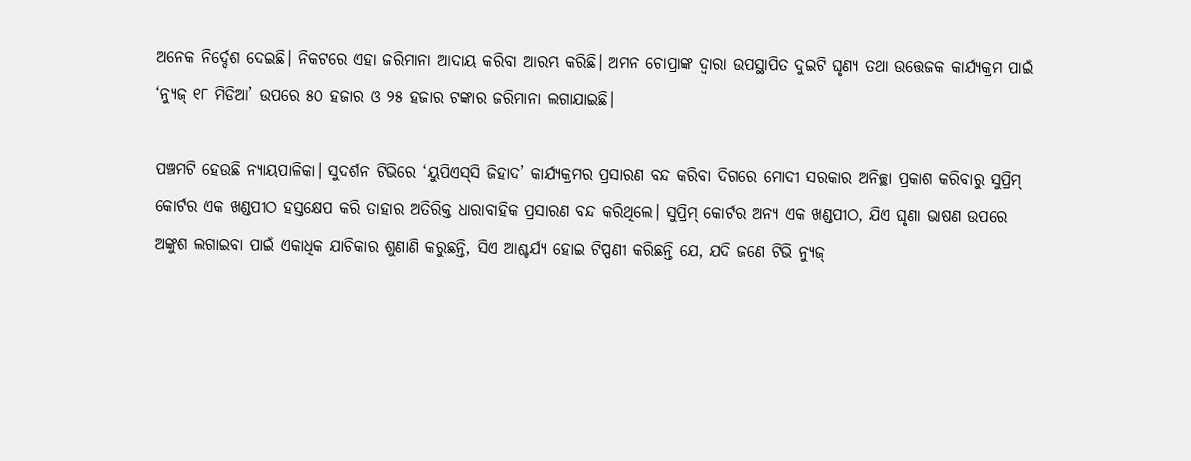ଅନେକ ନିର୍ଦ୍ଦେଶ ଦେଇଛି। ନିକଟରେ ଏହା ଜରିମାନା ଆଦାୟ କରିବା ଆରମ୍ଭ କରିଛି। ଅମନ ଚୋପ୍ରାଙ୍କ ଦ୍ବାରା ଉପସ୍ଥାପିତ ଦୁଇଟି ଘୃଣ୍ୟ ତଥା ଉତ୍ତେଜକ କାର୍ଯ୍ୟକ୍ରମ ପାଇଁ ‘ନ୍ୟୁଜ୍‌ ୧୮ ମିଡିଆ’ ଉପରେ ୫୦ ହଜାର ଓ ୨୫ ହଜାର ଟଙ୍କାର ଜରିମାନା ଲଗାଯାଇଛି।

ପଞ୍ଚମଟି ହେଉଛି ନ୍ୟାୟପାଳିକା। ସୁଦର୍ଶନ ଟିଭିରେ ‘ୟୁପିଏସ୍‌ସି ଜିହାଦ’ କାର୍ଯ୍ୟକ୍ରମର ପ୍ରସାରଣ ବନ୍ଦ କରିବା ଦିଗରେ ମୋଦୀ ସରକାର ଅନିଚ୍ଛା ପ୍ରକାଶ କରିବାରୁ ସୁପ୍ରିମ୍‌ କୋର୍ଟର ଏକ ଖଣ୍ଡପୀଠ ହସ୍ତକ୍ଷେପ କରି ତାହାର ଅତିରିକ୍ତ ଧାରାବାହିକ ପ୍ରସାରଣ ବନ୍ଦ କରିଥିଲେ। ସୁପ୍ରିମ୍‌ କୋର୍ଟର ଅନ୍ୟ ଏକ ଖଣ୍ଡପୀଠ, ଯିଏ ଘୃଣା ଭାଷଣ ଉପରେ ଅଙ୍କୁଶ ଲଗାଇବା ପାଇଁ ଏକାଧିକ ଯାଚିକାର ଶୁଣାଣି କରୁଛନ୍ତି, ସିଏ ଆଶ୍ଚର୍ଯ୍ୟ ହୋଇ ଟିପ୍ପଣୀ କରିଛନ୍ତି ଯେ, ଯଦି ଜଣେ ଟିଭି ନ୍ୟୁଜ୍‌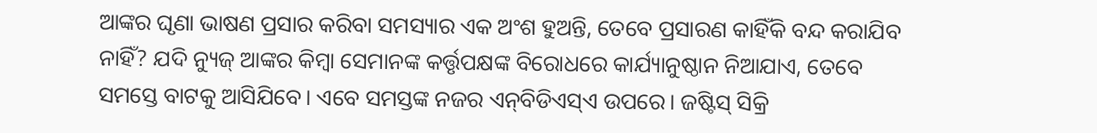ଆଙ୍କର ଘୃଣା ଭାଷଣ ପ୍ରସାର କରିବା ସମସ୍ୟାର ଏକ ଅଂଶ ହୁଅନ୍ତି, ତେବେ ପ୍ରସାରଣ କାହିଁକି ବନ୍ଦ କରାଯିବ ନାହିଁ? ଯଦି ନ୍ୟୁଜ୍‌ ଆଙ୍କର କିମ୍ବା ସେମାନଙ୍କ କର୍ତ୍ତୃପକ୍ଷଙ୍କ ବିରୋଧରେ କାର୍ଯ୍ୟାନୁଷ୍ଠାନ ନିଆଯାଏ, ତେବେ ସମସ୍ତେ ବାଟକୁ ଆସିଯିବେ। ଏବେ ସମସ୍ତଙ୍କ ନଜର ଏନ୍‌ବିଡିଏସ୍‌ଏ ଉପରେ। ଜଷ୍ଟିସ୍‌ ସିକ୍ରି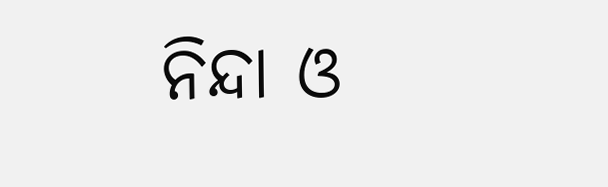ନିନ୍ଦା ଓ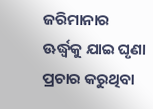ଜରିମାନାର ଊର୍ଦ୍ଧ୍ବକୁ ଯାଇ ଘୃଣା ପ୍ରଚାର କରୁଥିବା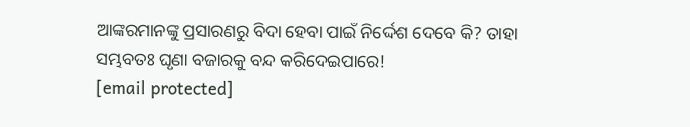ଆଙ୍କରମାନଙ୍କୁ ପ୍ରସାରଣରୁ ବିଦା ହେବା ପାଇଁ ନିର୍ଦ୍ଦେଶ ଦେବେ କି? ତାହା ସମ୍ଭବତଃ ଘୃଣା ବଜାରକୁ ବନ୍ଦ କରିଦେଇପାରେ!
[email protected]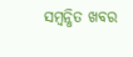ସମ୍ବନ୍ଧିତ ଖବର